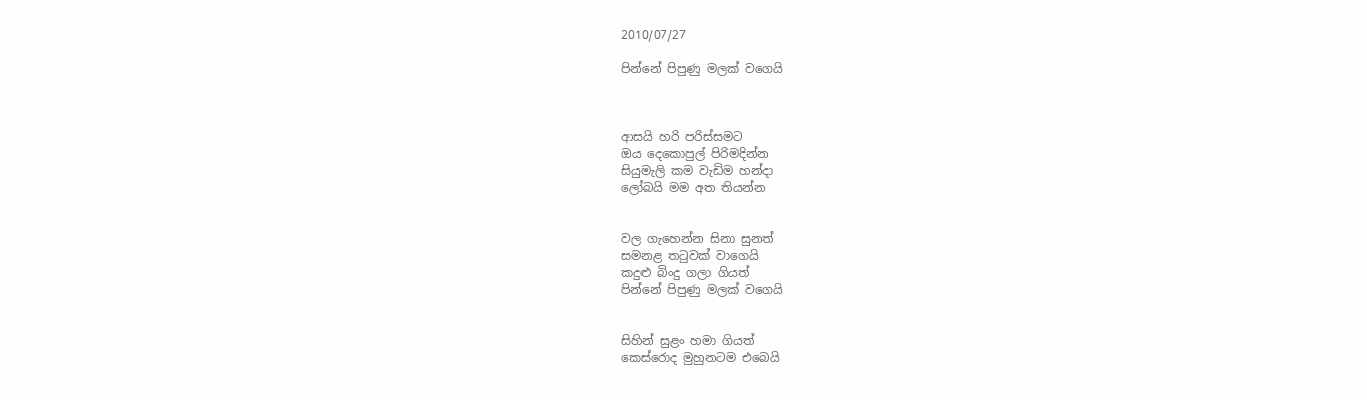2010/07/27

පින්නේ පිපුණු මලක් වගෙයි



ආසයි හරි පරිස්සමට
ඔය දෙකොපුල් පිරිමදින්න
සියුමැලි කම වැඩිම හන්දා
ලෝබයි මම අත තියන්න


වල ගැහෙන්න සිනා සුනත්
සමනළ තටුවක් වාගෙයි
කදුළු බිංදු ගලා ගියත්
පින්නේ පිපුණු මලක් වගෙයි


සිහින් සුළං හමා ගියත්
කෙස්රොද මුහුනටම එබෙයි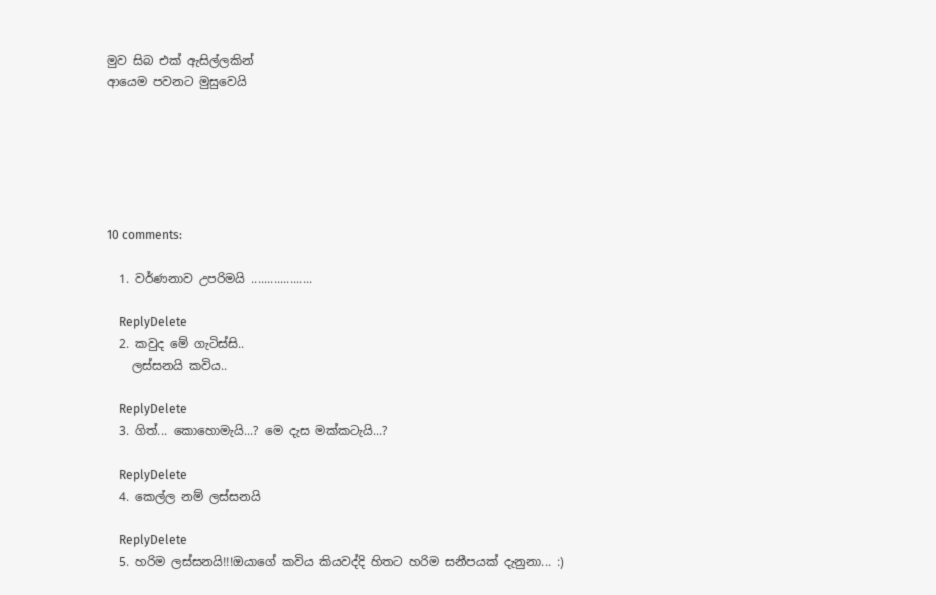මුව සිබ එක් ඇසිල්ලකින්
ආයෙම පවනට මුසුවෙයි






10 comments:

  1. වර්ණනාව උපරිමයි ...................

    ReplyDelete
  2. කවුද මේ ගැටිස්සි..
    ලස්සනයි කවිය..

    ReplyDelete
  3. ගිත්... කොහොමැයි...? මෙ දැස මක්කටැයි...?

    ReplyDelete
  4. කෙල්ල නම් ලස්සනයි

    ReplyDelete
  5. හරිම ලස්සනයි!!!ඔයාගේ කවිය කියවද්දි හිතට හරිම සනීපයක් දැනුනා... :)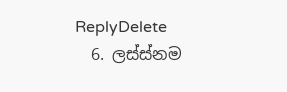ReplyDelete
  6. ලස්ස්නම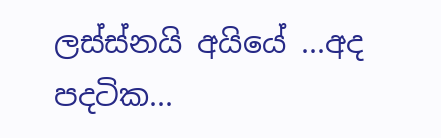ලස්ස්නයි අයියේ ...අද පදටික...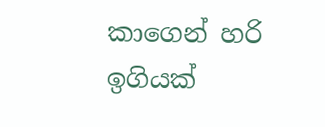කාගෙන් හරි ඉගියක්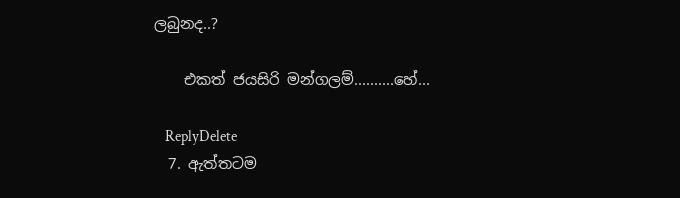ලබුනද..?

    එකත් ජයසිරි මන්ගලම්..........හේ...

    ReplyDelete
  7. ඇත්තටම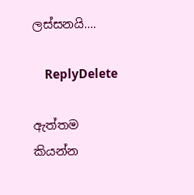ලස්සනයි....

    ReplyDelete

ඇත්තම කියන්න